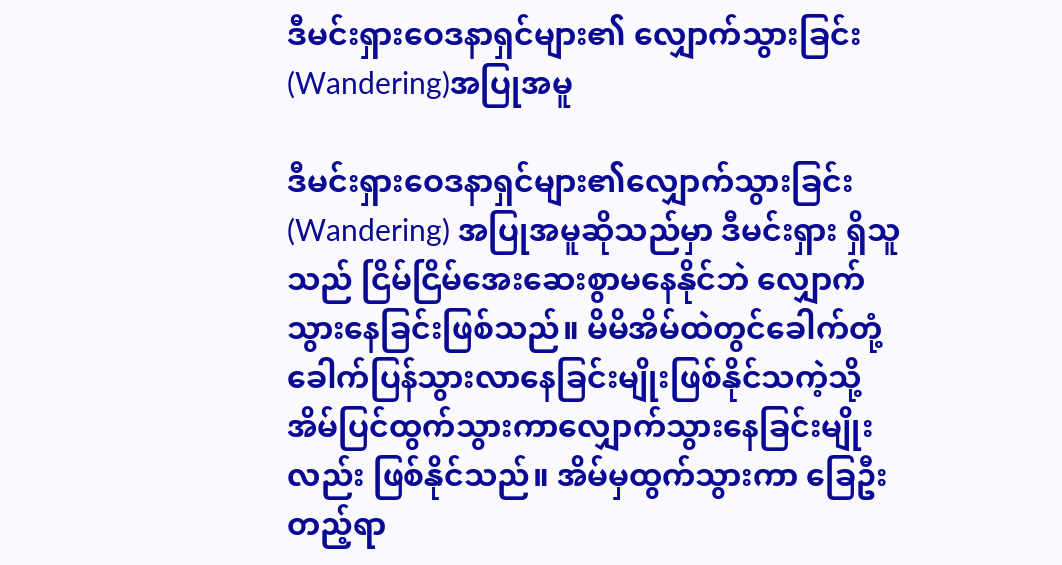ဒီမင်းရှားဝေဒနာရှင်များ၏ လျှောက်သွားခြင်း (Wandering)အပြုအမူ

ဒီမင်းရှားဝေဒနာရှင်များ၏လျှောက်သွားခြင်း (Wandering) အပြုအမူဆိုသည်မှာ ဒီမင်းရှား ရှိသူသည် ငြိမ်ငြိမ်အေးဆေးစွာမနေနိုင်ဘဲ လျှောက်သွားနေခြင်းဖြစ်သည်။ မိမိအိမ်ထဲတွင်ခေါက်တုံ့ ခေါက်ပြန်သွားလာနေခြင်းမျိုးဖြစ်နိုင်သကဲ့သို့ အိမ်ပြင်ထွက်သွားကာလျှောက်သွားနေခြင်းမျိုးလည်း ဖြစ်နိုင်သည်။ အိမ်မှထွက်သွားကာ ခြေဦးတည့်ရာ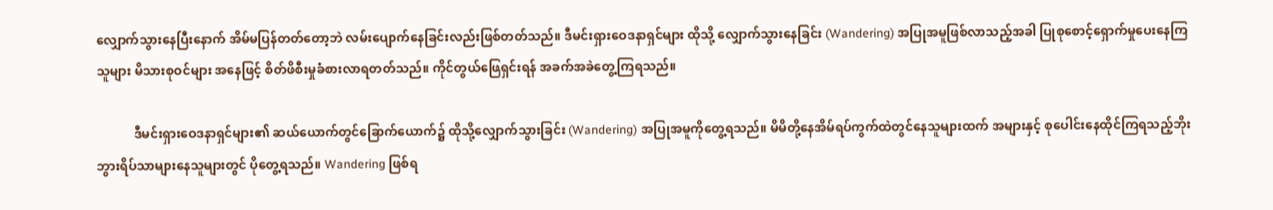လျှောက်သွားနေပြီးနောက် အိမ်မပြန်တတ်တော့ဘဲ လမ်းပျောက်နေခြင်းလည်းဖြစ်တတ်သည်။ ဒီမင်းရှားဝေဒနာရှင်များ ထိုသို့ လျှောက်သွားနေခြင်း (Wandering) အပြုအမူဖြစ်လာသည့်အခါ ပြုစုစောင့်ရှောက်မှုပေးနေကြသူများ မိသားစုဝင်များ အနေဖြင့် စိတ်ဖိစီးမှုခံစားလာရတတ်သည်။ ကိုင်တွယ်ဖြေရှင်းရန် အခက်အခဲတွေ့ကြရသည်။

            ဒီမင်းရှားဝေဒနာရှင်များ၏ ဆယ်ယောက်တွင်ခြောက်ယောက်၌ ထိုသို့လျှောက်သွားခြင်း (Wandering) အပြုအမူကိုတွေ့ရသည်။ မိမိတို့နေအိမ်ရပ်ကွက်ထဲတွင်နေသူများထက် အများနှင့် စုပေါင်းနေထိုင်ကြရသည့်ဘိုးဘွားရိပ်သာများနေသူများတွင် ပိုတွေ့ရသည်။ Wandering ဖြစ်ရ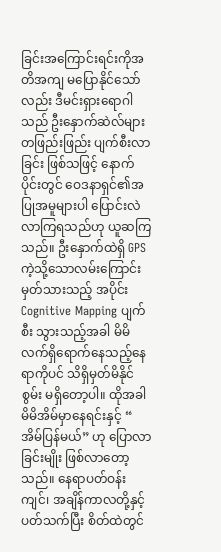ခြင်းအကြောင်းရင်းကိုအတိအကျ မပြောနိုင်သော်လည်း ဒီမင်းရှားရောဂါသည် ဦးနှောက်ဆဲလ်များ တဖြည်းဖြည်း ပျက်စီးလာခြင်း ဖြစ်သဖြင့် နောက်ပိုင်းတွင် ဝေဒနာရှင်၏အပြုအမူများပါ ပြောင်းလဲ လာကြရသည်ဟု ယူဆကြသည်။ ဦးနှောက်ထဲရှိ GPS ကဲ့သို့သောလမ်းကြောင်းမှတ်သားသည့် အပိုင်း Cognitive Mapping ပျက်စီး သွားသည့်အခါ မိမိ လက်ရှိရောက်နေသည့်နေရာကိုပင် သိရှိမှတ်မိနိုင်စွမ်း မရှိတော့ပါ။ ထိုအခါ မိမိအိမ်မှာနေရင်းနှင့် “ အိမ်ပြန်မယ်” ဟု ပြောလာခြင်းမျိုး ဖြစ်လာတော့သည်။ နေရာပတ်ဝန်းကျင်၊ အချိန်ကာလတို့နှင့် ပတ်သက်ပြီး စိတ်ထဲတွင်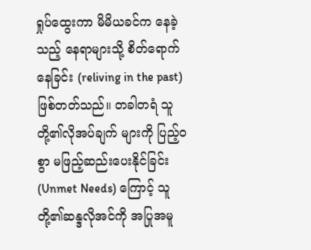ရှုပ်ထွေးကာ မိမိယခင်က နေခဲ့သည့် နေရာများသို့ စိတ်ရောက်နေခြင်း (reliving in the past) ဖြစ်တတ်သည်။ တခါတရံ သူတို့၏လိုအပ်ချက် များကို ပြည့်ဝစွာ မဖြည့်ဆည်းပေးနိုင်ခြင်း (Unmet Needs) ကြောင့် သူတို့၏ဆန္ဒလိုအင်ကို အပြုအမူ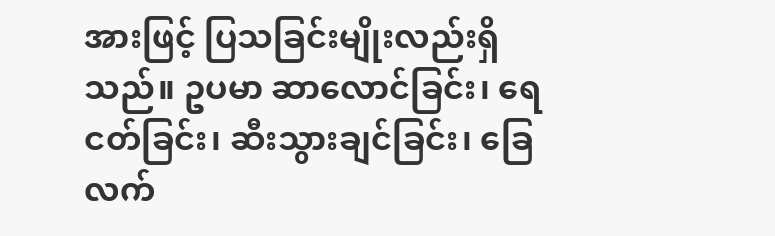အားဖြင့် ပြသခြင်းမျိုးလည်းရှိသည်။ ဥပမာ ဆာလောင်ခြင်း၊ ရေငတ်ခြင်း၊ ဆီးသွားချင်ခြင်း၊ ခြေ လက်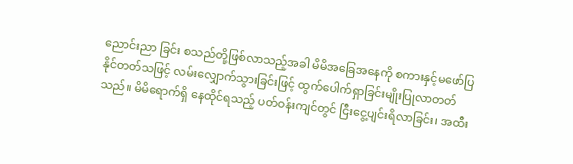ညောင်းညာ ခြင်း စသည်တို့ဖြစ်လာသည့်အခါ မိမိအခြေအနေကို စကားနှင့်မဖော်ပြနိုင်တတ်သဖြင့် လမ်းလျှောက်သွားခြင်းဖြင့် ထွက်ပေါက်ရှာခြင်းမျိုးပြုလာတတ်သည်။ မိမိရောက်ရှိ နေထိုင်ရသည့် ပတ်ဝန်းကျင်တွင် ငြီးငွေ့ပျင်းရိလာခြင်း၊ အထီး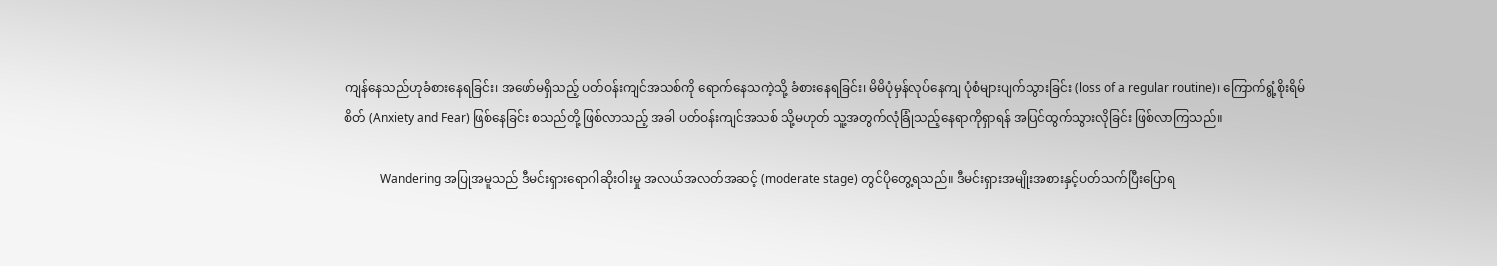ကျန်နေသည်ဟုခံစားနေရခြင်း၊ အဖော်မရှိသည့် ပတ်ဝန်းကျင်အသစ်ကို ရောက်နေသကဲ့သို့ ခံစားနေရခြင်း၊ မိမိပုံမှန်လုပ်နေကျ ပုံစံများပျက်သွားခြင်း (loss of a regular routine)၊ ကြောက်ရွံ့စိုးရိမ်စိတ် (Anxiety and Fear) ဖြစ်နေခြင်း စသည်တို့ ဖြစ်လာသည့် အခါ ပတ်ဝန်းကျင်အသစ် သို့မဟုတ် သူ့အတွက်လုံခြုံသည့်နေရာကိုရှာရန် အပြင်ထွက်သွားလိုခြင်း ဖြစ်လာကြသည်။

            Wandering အပြုအမူသည် ဒီမင်းရှားရောဂါဆိုးဝါးမှု အလယ်အလတ်အဆင့် (moderate stage) တွင်ပိုတွေ့ရသည်။ ဒီမင်းရှားအမျိုးအစားနှင့်ပတ်သက်ပြီးပြောရ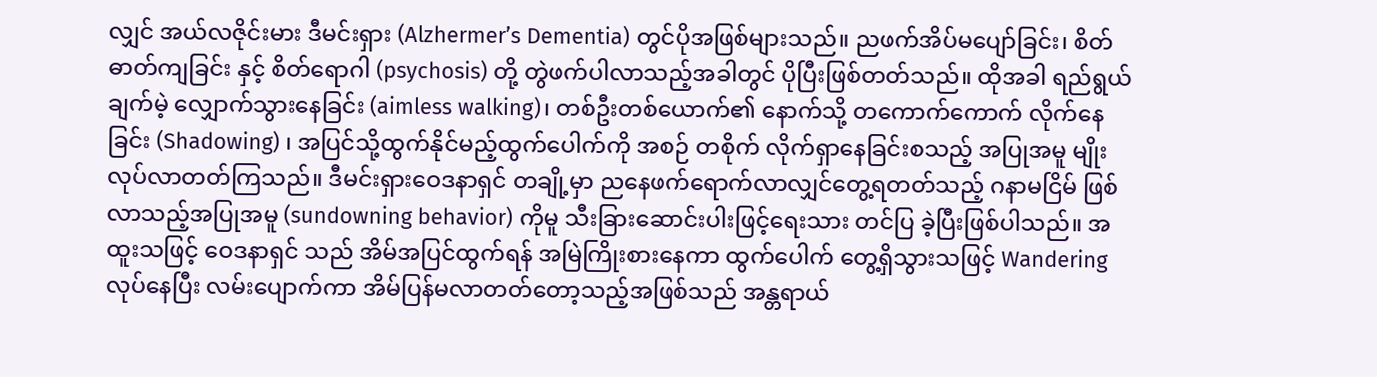လျှင် အယ်လဇိုင်းမား ဒီမင်းရှား (Alzhermer’s Dementia) တွင်ပိုအဖြစ်များသည်။ ညဖက်အိပ်မပျော်ခြင်း၊ စိတ်ဓာတ်ကျခြင်း နှင့် စိတ်ရောဂါ (psychosis) တို့ တွဲဖက်ပါလာသည့်အခါတွင် ပိုပြီးဖြစ်တတ်သည်။ ထိုအခါ ရည်ရွယ်ချက်မဲ့ လျှောက်သွားနေခြင်း (aimless walking)၊ တစ်ဦးတစ်ယောက်၏ နောက်သို့ တကောက်ကောက် လိုက်နေ ခြင်း (Shadowing) ၊ အပြင်သို့ထွက်နိုင်မည့်ထွက်ပေါက်ကို အစဉ် တစိုက် လိုက်ရှာနေခြင်းစသည့် အပြုအမူ မျိုးလုပ်လာတတ်ကြသည်။ ဒီမင်းရှားဝေဒနာရှင် တချို့မှာ ညနေဖက်ရောက်လာလျှင်တွေ့ရတတ်သည့် ဂနာမငြိမ် ဖြစ်လာသည့်အပြုအမူ (sundowning behavior) ကိုမူ သီးခြားဆောင်းပါးဖြင့်ရေးသား တင်ပြ ခဲ့ပြီးဖြစ်ပါသည်။ အထူးသဖြင့် ဝေဒနာရှင် သည် အိမ်အပြင်ထွက်ရန် အမြဲကြိုးစားနေကာ ထွက်ပေါက် တွေ့ရှိသွားသဖြင့် Wandering လုပ်နေပြီး လမ်းပျောက်ကာ အိမ်ပြန်မလာတတ်တော့သည့်အဖြစ်သည် အန္တရာယ်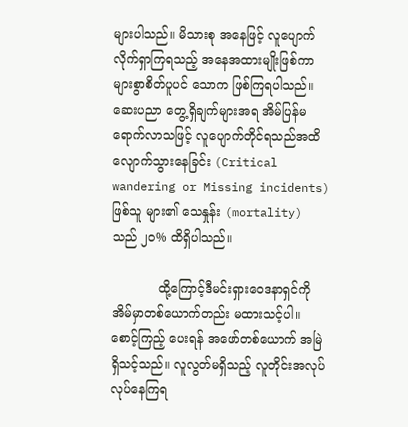များပါသည်။ မိသားစု အနေဖြင့် လူပျောက် လိုက်ရှာကြရသည့် အနေအထားမျိုးဖြစ်ကာ များစွာစိတ်ပူပင် သောက ဖြစ်ကြရပါသည်။ ဆေးပညာ တွေ့ရှိချက်များအရ အိမ်ပြန်မရောက်လာသဖြင့် လူပျောက်တိုင်ရသည်အထိ လျောက်သွားနေခြင်း (Critical wandering or Missing incidents) ဖြစ်သူ များ၏ သေနှုန်း (mortality) သည် ၂၀% ထိရှိပါသည်။

            ထို့ကြောင့်ဒီမင်းရှားဝေဒနာရှင်ကို အိမ်မှာတစ်ယောက်တည်း မထားသင့်ပါ။ စောင့်ကြည့် ပေးရန် အဖော်တစ်ယောက် အမြဲရှိသင့်သည်။ လူလွတ်မရှိသည့် လူတိုင်းအလုပ်လုပ်နေကြရ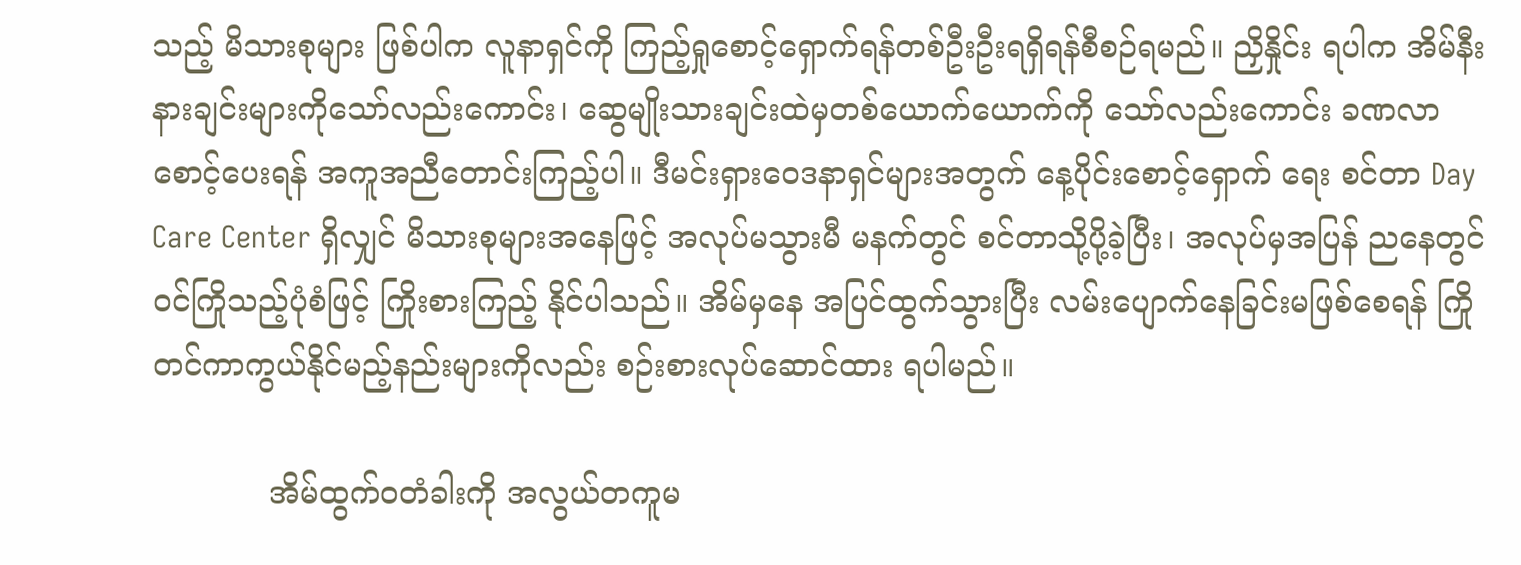သည့် မိသားစုများ ဖြစ်ပါက လူနာရှင်ကို ကြည့်ရှုစောင့်ရှောက်ရန်တစ်ဦးဦးရရှိရန်စီစဉ်ရမည်။ ညှိနှိုင်း ရပါက အိမ်နီး နားချင်းများကိုသော်လည်းကောင်း၊ ဆွေမျိုးသားချင်းထဲမှတစ်ယောက်ယောက်ကို သော်လည်းကောင်း ခဏလာစောင့်ပေးရန် အကူအညီတောင်းကြည့်ပါ။ ဒီမင်းရှားဝေဒနာရှင်များအတွက် နေ့ပိုင်းစောင့်ရှောက် ရေး စင်တာ Day Care Center ရှိလျှင် မိသားစုများအနေဖြင့် အလုပ်မသွားမီ မနက်တွင် စင်တာသို့ပို့ခဲ့ပြီး၊ အလုပ်မှအပြန် ညနေတွင်ဝင်ကြိုသည့်ပုံစံဖြင့် ကြိုးစားကြည့် နိုင်ပါသည်။ အိမ်မှနေ အပြင်ထွက်သွားပြီး လမ်းပျောက်နေခြင်းမဖြစ်စေရန် ကြိုတင်ကာကွယ်နိုင်မည့်နည်းများကိုလည်း စဉ်းစားလုပ်ဆောင်ထား ရပါမည်။

            အိမ်ထွက်ဝတံခါးကို အလွယ်တကူမ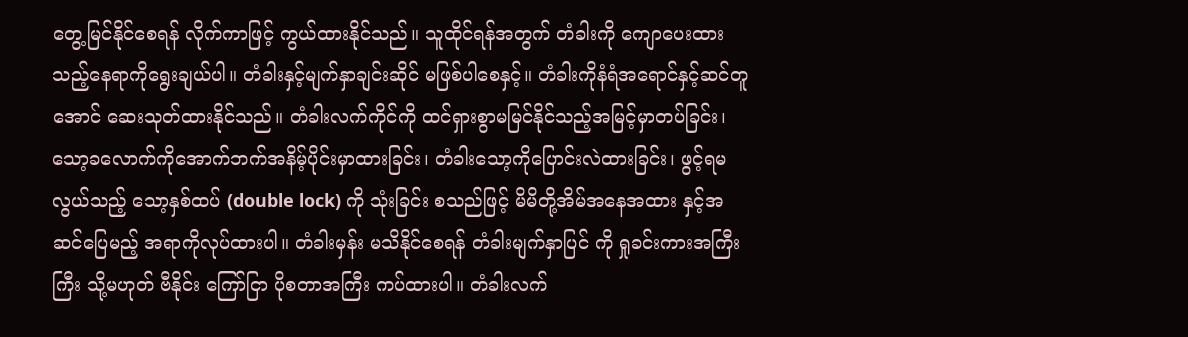တွေ့မြင်နိုင်စေရန် လိုက်ကာဖြင့် ကွယ်ထားနိုင်သည်။ သူထိုင်ရန်အတွက် တံခါးကို ကျောပေးထားသည့်နေရာကိုရွေးချယ်ပါ။ တံခါးနှင့်မျက်နှာချင်းဆိုင် မဖြစ်ပါစေနှင့်။ တံခါးကိုနံရံအရောင်နှင့်ဆင်တူအောင် ဆေးသုတ်ထားနိုင်သည်။ တံခါးလက်ကိုင်ကို ထင်ရှားစွာမမြင်နိုင်သည့်အမြင့်မှာတပ်ခြင်း၊ သော့ခလောက်ကိုအောက်ဘက်အနိမ့်ပိုင်းမှာထားခြင်း၊ တံခါးသော့ကိုပြောင်းလဲထားခြင်း၊ ဖွင့်ရမလွယ်သည့် သော့နှစ်ထပ် (double lock) ကို သုံးခြင်း စသည်ဖြင့် မိမိတို့အိမ်အနေအထား နှင့်အဆင်ပြေမည့် အရာကိုလုပ်ထားပါ။ တံခါးမှန်း မသိနိုင်စေရန် တံခါးမျက်နှာပြင် ကို ရှုခင်းကားအကြီးကြီး သို့မဟုတ် ဗီနိုင်း ကြော်ငြာ ပိုစတာအကြီး ကပ်ထားပါ။ တံခါးလက်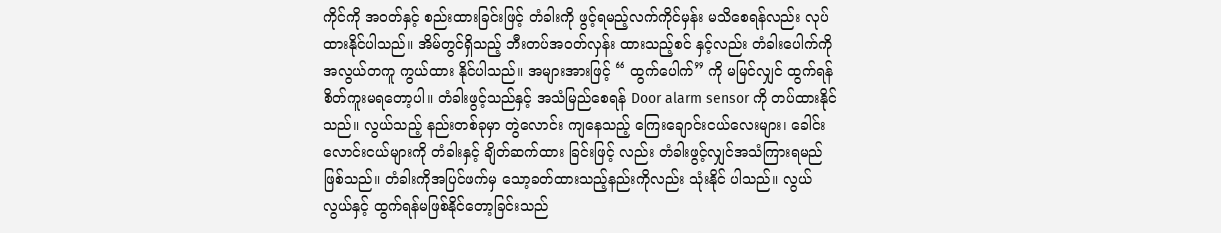ကိုင်ကို အဝတ်နှင့် စည်းထားခြင်းဖြင့် တံခါးကို ဖွင့်ရမည့်လက်ကိုင်မှန်း မသိစေရန်လည်း လုပ်ထားနိုင်ပါသည်။ အိမ်တွင်ရှိသည့် ဘီးတပ်အဝတ်လှန်း ထားသည့်စင် နှင့်လည်း တံခါးပေါက်ကို အလွယ်တကူ ကွယ်ထား နိုင်ပါသည်။ အများအားဖြင့် “ ထွက်ပေါက်” ကို မမြင်လျှင် ထွက်ရန်စိတ်ကူးမရတော့ပါ။ တံခါးဖွင့်သည်နှင့် အသံမြည်စေရန် Door alarm sensor ကို တပ်ထားနိုင်သည်။ လွယ်သည့် နည်းတစ်ခုမှာ တွဲလောင်း ကျနေသည့် ကြေးချောင်းငယ်လေးများ၊ ခေါင်းလောင်းငယ်များကို တံခါးနှင့် ချိတ်ဆက်ထား ခြင်းဖြင့် လည်း တံခါးဖွင့်လျှင်အသံကြားရမည်ဖြစ်သည်။ တံခါးကိုအပြင်ဖက်မှ သော့ခတ်ထားသည့်နည်းကိုလည်း သုံးနိုင် ပါသည်။ လွယ်လွယ်နှင့် ထွက်ရန်မဖြစ်နိုင်တော့ခြင်းသည်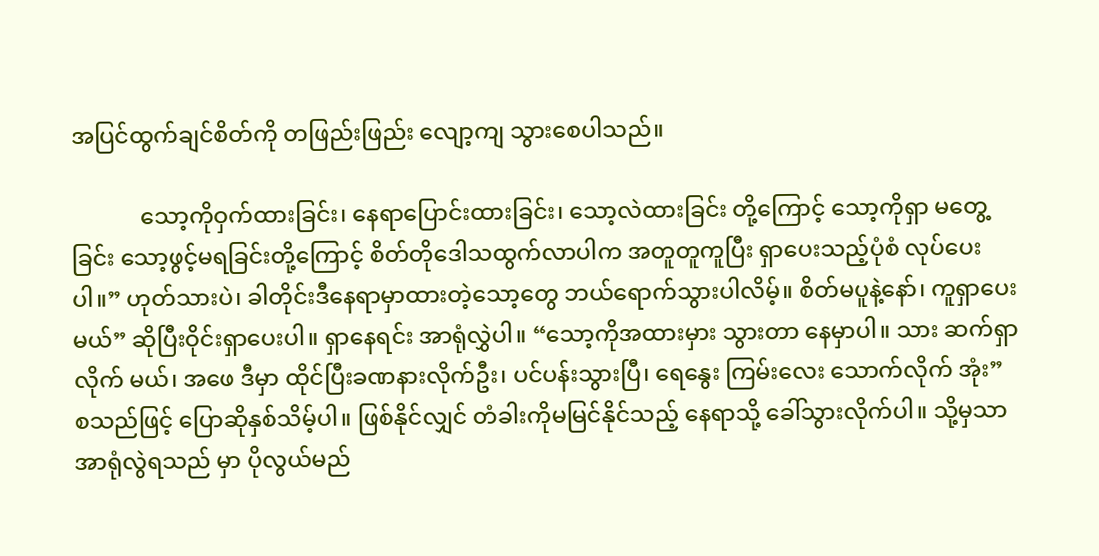အပြင်ထွက်ချင်စိတ်ကို တဖြည်းဖြည်း လျော့ကျ သွားစေပါသည်။

            သော့ကိုဝှက်ထားခြင်း၊ နေရာပြောင်းထားခြင်း၊ သော့လဲထားခြင်း တို့ကြောင့် သော့ကိုရှာ မတွေ့ ခြင်း သော့ဖွင့်မရခြင်းတို့ကြောင့် စိတ်တိုဒေါသထွက်လာပါက အတူတူကူပြီး ရှာပေးသည့်ပုံစံ လုပ်ပေးပါ။” ဟုတ်သားပဲ၊ ခါတိုင်းဒီနေရာမှာထားတဲ့သော့တွေ ဘယ်ရောက်သွားပါလိမ့်။ စိတ်မပူနဲ့နော်၊ ကူရှာပေးမယ်” ဆိုပြီးဝိုင်းရှာပေးပါ။ ရှာနေရင်း အာရုံလွှဲပါ။ “သော့ကိုအထားမှား သွားတာ နေမှာပါ။ သား ဆက်ရှာလိုက် မယ်၊ အဖေ ဒီမှာ ထိုင်ပြီးခဏနားလိုက်ဦး၊ ပင်ပန်းသွားပြီ၊ ရေနွေး ကြမ်းလေး သောက်လိုက် အုံး” စသည်ဖြင့် ပြောဆိုနှစ်သိမ့်ပါ။ ဖြစ်နိုင်လျှင် တံခါးကိုမမြင်နိုင်သည့် နေရာသို့ ခေါ်သွားလိုက်ပါ။ သို့မှသာ အာရုံလွဲရသည် မှာ ပိုလွယ်မည်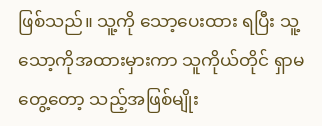ဖြစ်သည်။ သူ့ကို သော့ပေးထား ရပြီး သူ့သော့ကိုအထားမှားကာ သူကိုယ်တိုင် ရှာမတွေ့တော့ သည့်အဖြစ်မျိုး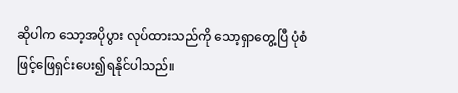ဆိုပါက သော့အပိုပွား လုပ်ထားသည်ကို သော့ရှာတွေ့ပြီ ပုံစံဖြင့်ဖြေရှင်းပေး၍ရနိုင်ပါသည်။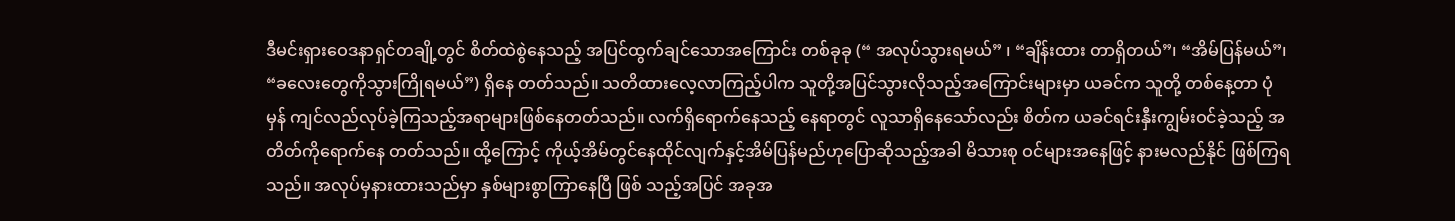ဒီမင်းရှားဝေဒနာရှင်တချို့တွင် စိတ်ထဲစွဲနေသည့် အပြင်ထွက်ချင်သောအကြောင်း တစ်ခုခု (“ အလုပ်သွားရမယ်” ၊ “ချိန်းထား တာရှိတယ်”၊ “အိမ်ပြန်မယ်”၊ “ခလေးတွေကိုသွားကြိုရမယ်”) ရှိနေ တတ်သည်။ သတိထားလေ့လာကြည့်ပါက သူတို့အပြင်သွားလိုသည့်အကြောင်းများမှာ ယခင်က သူတို့ တစ်နေ့တာ ပုံမှန် ကျင်လည်လုပ်ခဲ့ကြသည့်အရာများဖြစ်နေတတ်သည်။ လက်ရှိရောက်နေသည့် နေရာတွင် လူသာရှိနေသော်လည်း စိတ်က ယခင်ရင်းနှီးကျွမ်းဝင်ခဲ့သည့် အတိတ်ကိုရောက်နေ တတ်သည်။ ထို့ကြောင့် ကိုယ့်အိမ်တွင်နေထိုင်လျက်နှင့်အိမ်ပြန်မည်ဟုပြောဆိုသည့်အခါ မိသားစု ဝင်များအနေဖြင့် နားမလည်နိုင် ဖြစ်ကြရသည်။ အလုပ်မှနားထားသည်မှာ နှစ်များစွာကြာနေပြီ ဖြစ် သည့်အပြင် အခုအ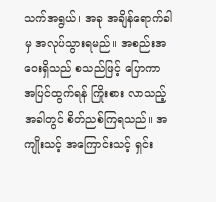သက်အရွယ်၊ အခု အချိန်ရောက်ခါမှ အလုပ်သွားရမည်။ အစည်းအဝေးရှိသည် စသည်ဖြင့် ပြောကာ အပြင်ထွက်ရန် ကြိုးစား လာသည့်အခါတွင် စိတ်ညစ်ကြရသည်။ အကျိုးသင့် အကြောင်းသင့် ရှင်း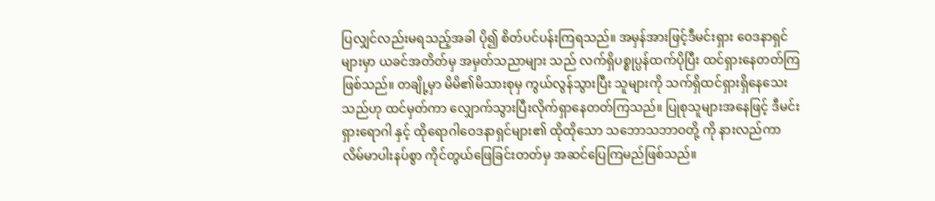ပြလျှင်လည်းမရသည့်အခါ ပို၍ စိတ်ပင်ပန်းကြရသည်။ အမှန်အားဖြင့်ဒီမင်းရှား ဝေဒနာရှင်များမှာ ယခင်အတိတ်မှ အမှတ်သညာများ သည် လက်ရှိပစ္စုပ္ပန်ထက်ပိုပြီး ထင်ရှားနေတတ်ကြဖြစ်သည်။ တချို့မှာ မိမိ၏မိသားစုမှ ကွယ်လွန်သွားပြီး သူများကို သက်ရှိထင်ရှားရှိနေသေးသည်ဟု ထင်မှတ်ကာ လျှောက်သွားပြီးလိုက်ရှာနေတတ်ကြသည်။ ပြုစုသူများအနေဖြင့် ဒီမင်းရှားရောဂါ နှင့် ထိုရောဂါဝေဒနာရှင်များ၏ ထိုထိုသော သဘောသဘာဝတို့ ကို နားလည်ကာ လိမ်မာပါးနပ်စွာ ကိုင်တွယ်ဖြေခြင်းတတ်မှ အဆင်ပြေကြမည်ဖြစ်သည်။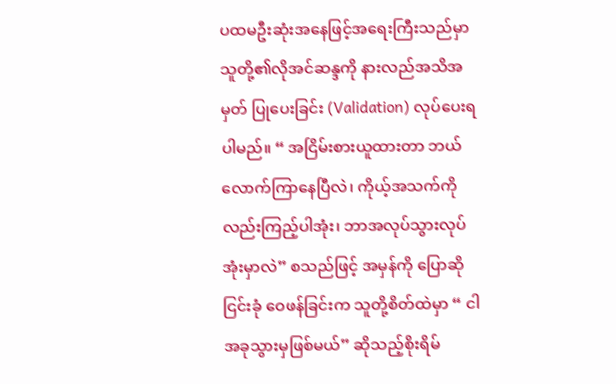ပထမဦးဆုံးအနေဖြင့်အရေးကြီးသည်မှာ သူတို့၏လိုအင်ဆန္ဒကို နားလည်အသိအမှတ် ပြုပေးခြင်း (Validation) လုပ်ပေးရပါမည်။ “ အငြိမ်းစားယူထားတာ ဘယ်လောက်ကြာနေပြီလဲ၊ ကိုယ့်အသက်ကို လည်းကြည့်ပါအုံး၊ ဘာအလုပ်သွားလုပ်အုံးမှာလဲ” စသည်ဖြင့် အမှန်ကို ပြောဆို ငြင်းခုံ ဝေဖန်ခြင်းက သူတို့စိတ်ထဲမှာ “ ငါ အခုသွားမှဖြစ်မယ်” ဆိုသည့်စိုးရိမ်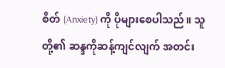စိတ် (Anxiety) ကို ပိုများစေပါသည်။ သူတို့၏ ဆန္ဒကိုဆန့်ကျင်လျက် အတင်း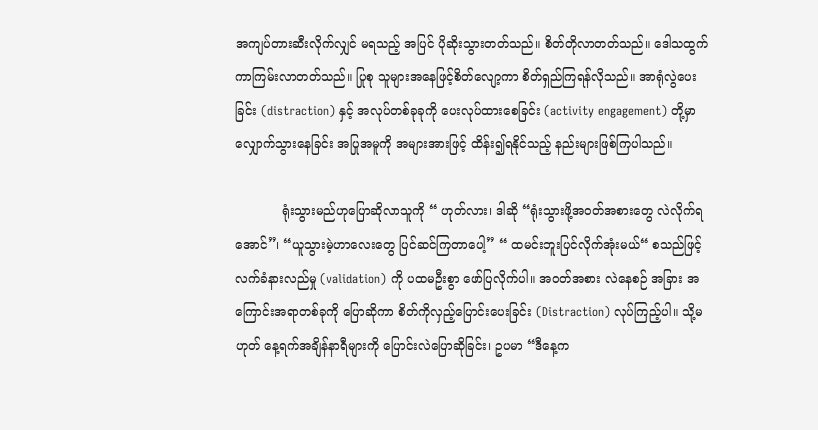အကျပ်တားဆီးလိုက်လျှင် မရသည့် အပြင် ပိုဆိုးသွားတတ်သည်။ စိတ်တိုလာတတ်သည်။ ဒေါသထွက်ကာကြမ်းလာတတ်သည်။ ပြုစု သူများအနေဖြင့်စိတ်လျော့ကာ စိတ်ရှည်ကြရန်လိုသည်။ အာရုံလွဲပေးခြင်း (distraction) နှင့် အလုပ်တစ်ခုခုကို ပေးလုပ်ထားစေခြင်း (activity engagement) တို့မှာ လျှောက်သွားနေခြင်း အပြုအမူကို အများအားဖြင့် ထိန်း၍ရနိုင်သည့် နည်းများဖြစ်ကြပါသည်။

            ရုံးသွားမည်ဟုပြောဆိုလာသူကို “ ဟုတ်လား၊ ဒါဆို “ရုံးသွားဖို့အဝတ်အစားတွေ လဲလိုက်ရအောင်”၊ “ယူသွားမဲ့ဟာလေးတွေ ပြင်ဆင်ကြတာပေါ့” “ ထမင်းဘူးပြင်လိုက်အုံးမယ်“ စသည်ဖြင့် လက်ခံနားလည်မှု (validation) ကို ပထမဦးစွာ ဖော်ပြလိုက်ပါ။ အဝတ်အစား လဲနေစဉ် အခြား အကြောင်းအရာတစ်ခုကို ပြောဆိုကာ စိတ်ကိုလှည့်ပြောင်းပေးခြင်း (Distraction) လုပ်ကြည့်ပါ။ သို့မဟုတ် နေ့ရက်အချိန်နာရီများကို ပြောင်းလဲပြောဆိုခြင်း၊ ဥပမာ “ဒီနေ့က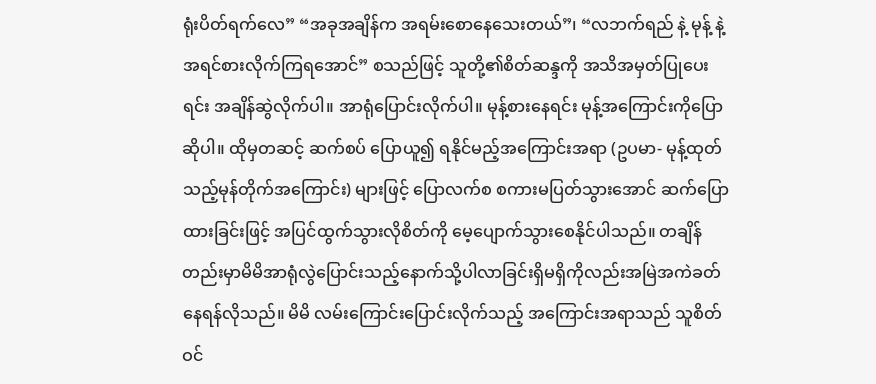ရုံးပိတ်ရက်လေ” “အခုအချိန်က အရမ်းစောနေသေးတယ်”၊ “လဘက်ရည် နဲ့ မုန့် နဲ့ အရင်စားလိုက်ကြရအောင်” စသည်ဖြင့် သူတို့၏စိတ်ဆန္ဒကို အသိအမှတ်ပြုပေးရင်း အချိန်ဆွဲလိုက်ပါ။ အာရုံပြောင်းလိုက်ပါ။ မုန့်စားနေရင်း မုန့်အကြောင်းကိုပြောဆိုပါ။ ထိုမှတဆင့် ဆက်စပ် ပြောယူ၍ ရနိုင်မည့်အကြောင်းအရာ (ဥပမာ- မုန့်ထုတ်သည့်မုန်တိုက်အကြောင်း) များဖြင့် ပြောလက်စ စကားမပြတ်သွားအောင် ဆက်ပြောထားခြင်းဖြင့် အပြင်ထွက်သွားလိုစိတ်ကို မေ့ပျောက်သွားစေနိုင်ပါသည်။ တချိန်တည်းမှာမိမိအာရုံလွဲပြောင်းသည့်နောက်သို့ပါလာခြင်းရှိမရှိကိုလည်းအမြဲအကဲခတ်နေရန်လိုသည်။ မိမိ လမ်းကြောင်းပြောင်းလိုက်သည့် အကြောင်းအရာသည် သူစိတ်ဝင်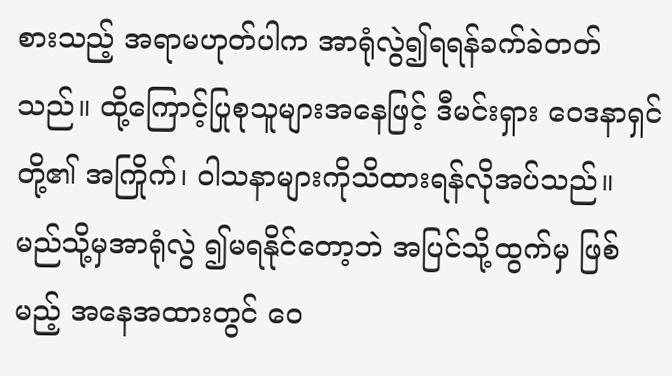စားသည့် အရာမဟုတ်ပါက အာရုံလွဲ၍ရရန်ခက်ခဲတတ်သည်။ ထို့ကြောင့်ပြုစုသူများအနေဖြင့် ဒီမင်းရှား ဝေဒနာရှင်တို့၏ အကြိုက်၊ ဝါသနာများကိုသိထားရန်လိုအပ်သည်။ မည်သို့မှအာရုံလွဲ ၍မရနိုင်တော့ဘဲ အပြင်သို့ထွက်မှ ဖြစ်မည့် အနေအထားတွင် ဝေ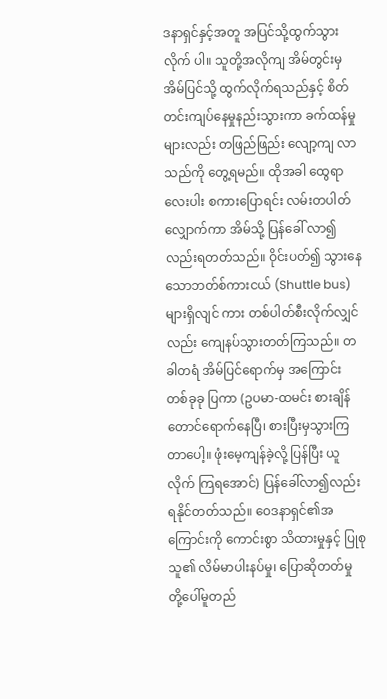ဒနာရှင်နှင့်အတူ အပြင်သို့ထွက်သွားလိုက် ပါ။ သူတို့အလိုကျ အိမ်တွင်းမှအိမ်ပြင်သို့ ထွက်လိုက်ရသည်နှင့် စိတ်တင်းကျပ်နေမှုနည်းသွားကာ ခက်ထန်မှုများလည်း တဖြည်ဖြည်း လျော့ကျ လာသည်ကို တွေ့ရမည်။ ထိုအခါ ထွေရာလေးပါး စကားပြောရင်း လမ်းတပါတ်လျှောက်ကာ အိမ်သို့ ပြန်ခေါ် လာ၍လည်းရတတ်သည်။ ဝိုင်းပတ်၍ သွားနေသောဘတ်စ်ကားငယ် (Shuttle bus) များရှိလျင် ကား တစ်ပါတ်စီးလိုက်လျှင်လည်း ကျေနပ်သွားတတ်ကြသည်။ တခါတရံ အိမ်ပြင်ရောက်မှ အကြောင်း တစ်ခုခု ပြကာ (ဥပမာ-ထမင်း စားချိန်တောင်ရောက်နေပြီ၊ စားပြီးမှသွားကြတာပေါ့။ ဖုံးမေ့ကျန်ခဲ့လို့ ပြန်ပြီး ယူလိုက် ကြရအောင်) ပြန်ခေါ်လာ၍လည်း ရနိုင်တတ်သည်။ ဝေဒနာရှင်၏အကြောင်းကို ကောင်းစွာ သိထားမှုနှင့် ပြုစုသူ၏ လိမ်မာပါးနပ်မှု၊ ပြောဆိုတတ်မှု တို့ပေါ်မူတည်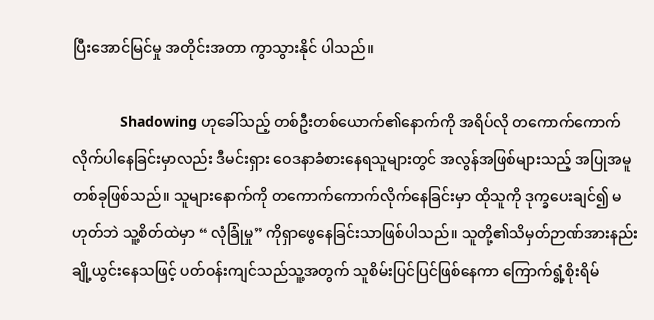ပြီးအောင်မြင်မှု အတိုင်းအတာ ကွာသွားနိုင် ပါသည်။

            Shadowing ဟုခေါ်သည့် တစ်ဦးတစ်ယောက်၏နောက်ကို အရိပ်လို တကောက်ကောက် လိုက်ပါနေခြင်းမှာလည်း ဒီမင်းရှား ဝေဒနာခံစားနေရသူများတွင် အလွန်အဖြစ်များသည့် အပြုအမူ တစ်ခုဖြစ်သည်။ သူများနောက်ကို တကောက်ကောက်လိုက်နေခြင်းမှာ ထိုသူကို ဒုက္ခပေးချင်၍ မဟုတ်ဘဲ သူ့စိတ်ထဲမှာ “ လုံခြုံမှု” ကိုရှာဖွေနေခြင်းသာဖြစ်ပါသည်။ သူတို့၏သိမှတ်ဉာဏ်အားနည်း ချို့ယွင်းနေသဖြင့် ပတ်ဝန်းကျင်သည်သူ့အတွက် သူစိမ်းပြင်ပြင်ဖြစ်နေကာ ကြောက်ရွံ့စိုးရိမ်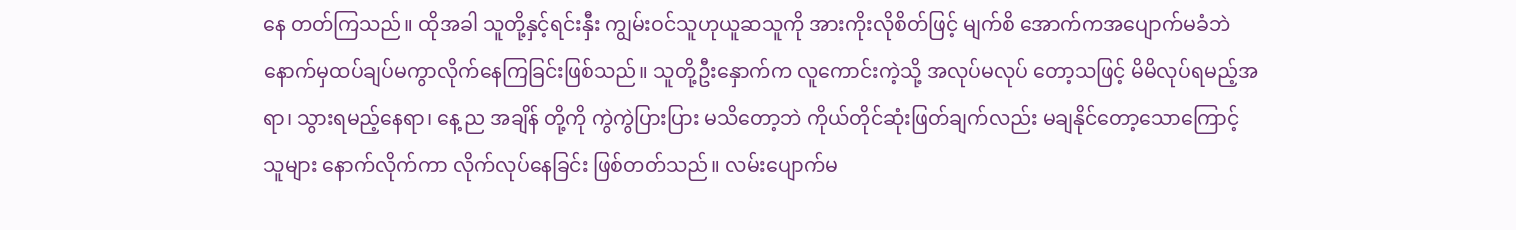နေ တတ်ကြသည်။ ထိုအခါ သူတို့နှင့်ရင်းနှီး ကျွမ်းဝင်သူဟုယူဆသူကို အားကိုးလိုစိတ်ဖြင့် မျက်စိ အောက်ကအပျောက်မခံဘဲ နောက်မှထပ်ချပ်မကွာလိုက်နေကြခြင်းဖြစ်သည်။ သူတို့ဦးနှောက်က လူကောင်းကဲ့သို့ အလုပ်မလုပ် တော့သဖြင့် မိမိလုပ်ရမည့်အရာ၊ သွားရမည့်နေရာ၊ နေ့ ည အချိန် တို့ကို ကွဲကွဲပြားပြား မသိတော့ဘဲ ကိုယ်တိုင်ဆုံးဖြတ်ချက်လည်း မချနိုင်တော့သောကြောင့် သူများ နောက်လိုက်ကာ လိုက်လုပ်နေခြင်း ဖြစ်တတ်သည်။ လမ်းပျောက်မ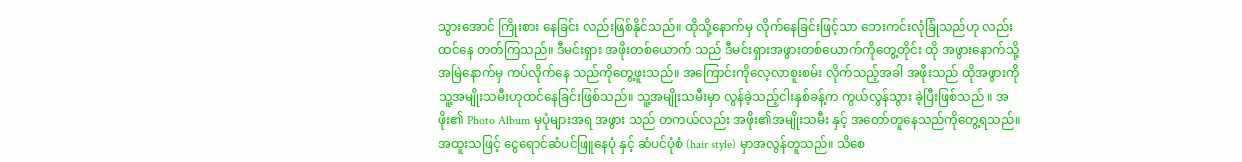သွားအောင် ကြိုးစား နေခြင်း လည်းဖြစ်နိုင်သည်။ ထိုသို့နောက်မှ လိုက်နေခြင်းဖြင့်သာ ဘေးကင်းလုံခြုံသည်ဟု လည်း ထင်နေ တတ်ကြသည်။ ဒီမင်းရှား အဖိုးတစ်ယောက် သည် ဒီမင်းရှားအဖွားတစ်ယောက်ကိုတွေ့တိုင်း ထို အဖွားနောက်သို့ အမြဲနောက်မှ ကပ်လိုက်နေ သည်ကိုတွေ့ဖူးသည်။ အကြောင်းကိုလေ့လာစူးစမ်း လိုက်သည့်အခါ အဖိုးသည် ထိုအဖွားကို သူ့အမျိုးသမီးဟုထင်နေခြင်းဖြစ်သည်။ သူ့အမျိုးသမီးမှာ လွန်ခဲ့သည့်ငါးနှစ်ခန့်က ကွယ်လွန်သွား ခဲ့ပြီးဖြစ်သည် ။ အဖိုး၏ Photo Album မှပုံများအရ အဖွား သည် တကယ်လည်း အဖိုး၏အမျိုးသမီး နှင့် အတော်တူနေသည်ကိုတွေ့ရသည်။ အထူးသဖြင့် ငွေရောင်ဆံပင်ဖြူနေပုံ နှင့် ဆံပင်ပုံစံ (hair style) မှာအလွန်တူသည်။ သိစေ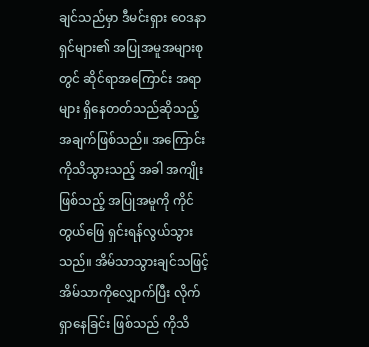ချင်သည်မှာ ဒီမင်းရှား ဝေဒနာရှင်များ၏ အပြုအမူအများစုတွင် ဆိုင်ရာအကြောင်း အရာများ ရှိနေတတ်သည်ဆိုသည့် အချက်ဖြစ်သည်။ အကြောင်းကိုသိသွားသည့် အခါ အကျိုးဖြစ်သည့် အပြုအမူကို ကိုင်တွယ်ဖြေ ရှင်းရန်လွယ်သွားသည်။ အိမ်သာသွားချင်သဖြင့် အိမ်သာကိုလျှောက်ပြီး လိုက်ရှာနေခြင်း ဖြစ်သည် ကိုသိ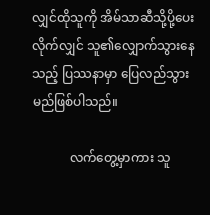လျှင်ထိုသူကို အိမ်သာဆီသို့ပို့ပေးလိုက်လျှင် သူ၏လျှောက်သွားနေသည့် ပြဿနာမှာ ပြေလည်သွားမည်ဖြစ်ပါသည်။

            လက်တွေ့မှာကား သူ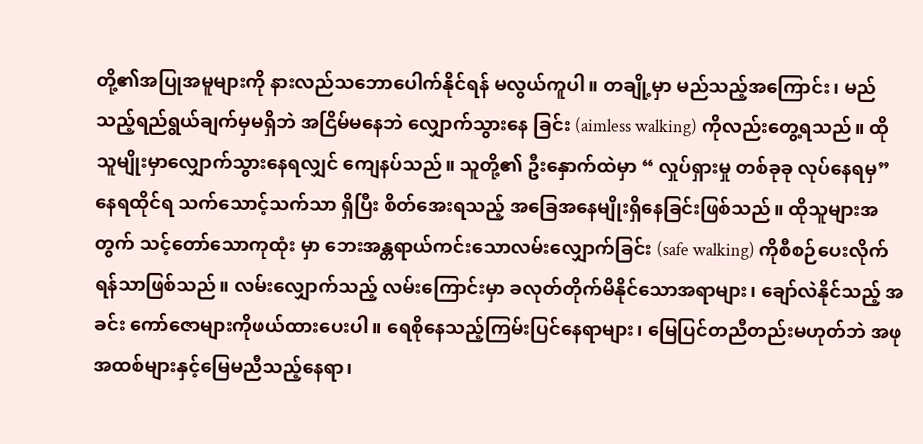တို့၏အပြုအမူများကို နားလည်သဘောပေါက်နိုင်ရန် မလွယ်ကူပါ။ တချို့မှာ မည်သည့်အကြောင်း၊ မည်သည့်ရည်ရွယ်ချက်မှမရှိဘဲ အငြိမ်မနေဘဲ လျှောက်သွားနေ ခြင်း (aimless walking) ကိုလည်းတွေ့ရသည်။ ထိုသူမျိုးမှာလျှောက်သွားနေရလျှင် ကျေနပ်သည်။ သူတို့၏ ဦးနှောက်ထဲမှာ “ လှုပ်ရှားမှု တစ်ခုခု လုပ်နေရမှ” နေရထိုင်ရ သက်သောင့်သက်သာ ရှိပြီး စိတ်အေးရသည့် အခြေအနေမျိုးရှိနေခြင်းဖြစ်သည်။ ထိုသူများအတွက် သင့်တော်သောကုထုံး မှာ ဘေးအန္တရာယ်ကင်းသောလမ်းလျှောက်ခြင်း (safe walking) ကိုစီစဉ်ပေးလိုက်ရန်သာဖြစ်သည်။ လမ်းလျှောက်သည့် လမ်းကြောင်းမှာ ခလုတ်တိုက်မိနိုင်သောအရာများ၊ ချော်လဲနိုင်သည့် အခင်း ကော်ဇောများကိုဖယ်ထားပေးပါ။ ရေစိုနေသည့်ကြမ်းပြင်နေရာများ၊ မြေပြင်တညီတည်းမဟုတ်ဘဲ အဖုအထစ်များနှင့်မြေမညီသည့်နေရာ၊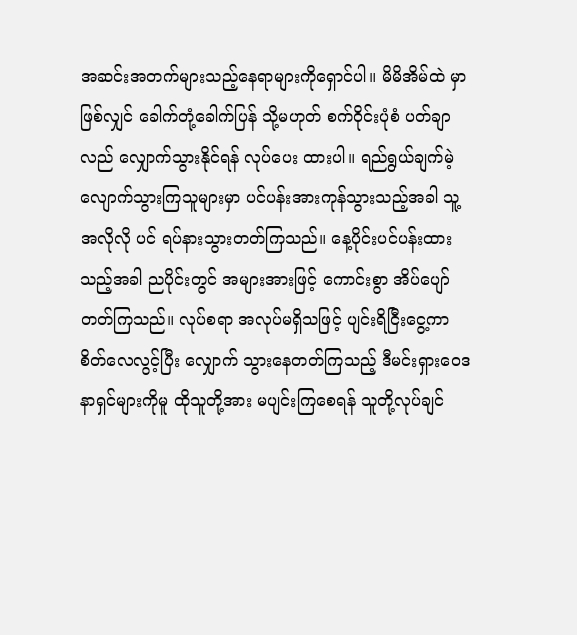အဆင်းအတက်များသည့်နေရာများကိုရှောင်ပါ။ မိမိအိမ်ထဲ မှာဖြစ်လျှင် ခေါက်တုံ့ခေါက်ပြန် သို့မဟုတ် စက်ဝိုင်းပုံစံ ပတ်ချာလည် လျှောက်သွားနိုင်ရန် လုပ်ပေး ထားပါ။ ရည်ရွယ်ချက်မဲ့လျောက်သွားကြသူများမှာ ပင်ပန်းအားကုန်သွားသည့်အခါ သူ့အလိုလို ပင် ရပ်နားသွားတတ်ကြသည်။ နေ့ပိုင်းပင်ပန်းထားသည့်အခါ ညပိုင်းတွင် အများအားဖြင့် ကောင်းစွာ အိပ်ပျော်တတ်ကြသည်။ လုပ်စရာ အလုပ်မရှိသဖြင့် ပျင်းရိငြီးငွေ့ကာ စိတ်လေလွင့်ပြီး လျှောက် သွားနေတတ်ကြသည့် ဒီမင်းရှားဝေဒနာရှင်များကိုမူ ထိုသူတို့အား မပျင်းကြစေရန် သူတို့လုပ်ချင်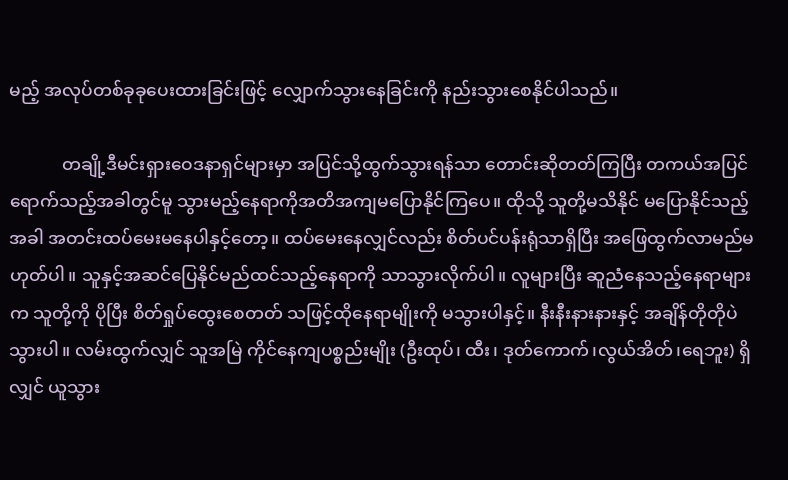မည့် အလုပ်တစ်ခုခုပေးထားခြင်းဖြင့် လျှောက်သွားနေခြင်းကို နည်းသွားစေနိုင်ပါသည်။

            တချို့ဒီမင်းရှားဝေဒနာရှင်များမှာ အပြင်သို့ထွက်သွားရန်သာ တောင်းဆိုတတ်ကြပြီး တကယ်အပြင် ရောက်သည့်အခါတွင်မူ သွားမည့်နေရာကိုအတိအကျမပြောနိုင်ကြပေ။ ထိုသို့ သူတို့မသိနိုင် မပြောနိုင်သည့်အခါ အတင်းထပ်မေးမနေပါနှင့်တော့။ ထပ်မေးနေလျှင်လည်း စိတ်ပင်ပန်းရုံသာရှိပြီး အဖြေထွက်လာမည်မဟုတ်ပါ။ သူနှင့်အဆင်ပြေနိုင်မည်ထင်သည့်နေရာကို သာသွားလိုက်ပါ။ လူများပြီး ဆူညံနေသည့်နေရာများက သူတို့ကို ပိုပြီး စိတ်ရှုပ်ထွေးစေတတ် သဖြင့်ထိုနေရာမျိုးကို မသွားပါနှင့်။ နီးနီးနားနားနှင့် အချိန်တိုတိုပဲ သွားပါ။ လမ်းထွက်လျှင် သူအမြဲ ကိုင်နေကျပစ္စည်းမျိုး (ဦးထုပ်၊ ထီး၊ ဒုတ်ကောက်၊လွယ်အိတ်၊ရေဘူး) ရှိလျှင် ယူသွား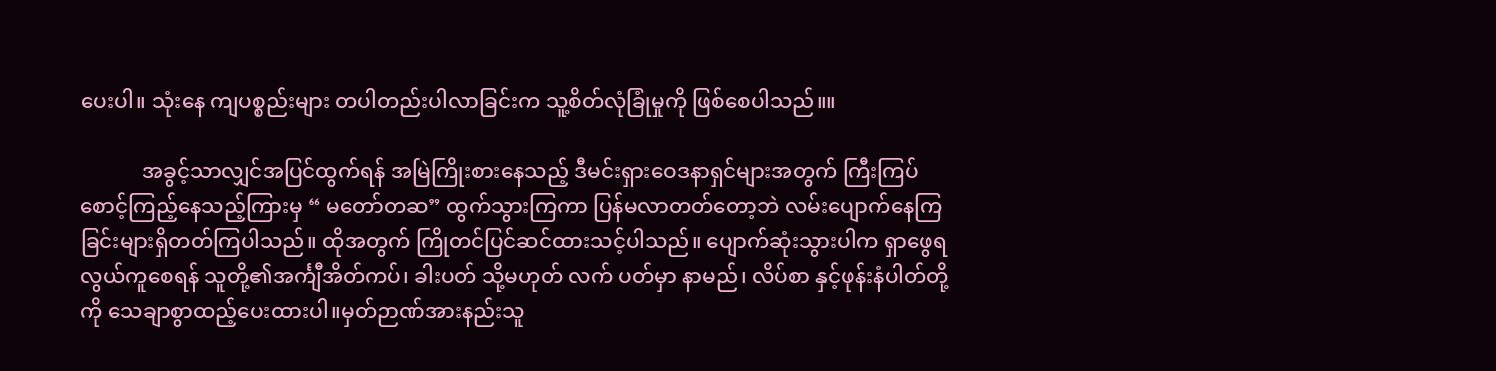ပေးပါ။ သုံးနေ ကျပစ္စည်းများ တပါတည်းပါလာခြင်းက သူ့စိတ်လုံခြုံမှုကို ဖြစ်စေပါသည်။။

            အခွင့်သာလျှင်အပြင်ထွက်ရန် အမြဲကြိုးစားနေသည့် ဒီမင်းရှားဝေဒနာရှင်များအတွက် ကြီးကြပ်စောင့်ကြည့်နေသည့်ကြားမှ “ မတော်တဆ” ထွက်သွားကြကာ ပြန်မလာတတ်တော့ဘဲ လမ်းပျောက်နေကြခြင်းများရှိတတ်ကြပါသည်။ ထိုအတွက် ကြိုတင်ပြင်ဆင်ထားသင့်ပါသည်။ ပျောက်ဆုံးသွားပါက ရှာဖွေရလွယ်ကူစေရန် သူတို့၏အင်္ကျီအိတ်ကပ်၊ ခါးပတ် သို့မဟုတ် လက် ပတ်မှာ နာမည်၊ လိပ်စာ နှင့်ဖုန်းနံပါတ်တို့ကို သေချာစွာထည့်ပေးထားပါ။မှတ်ဉာဏ်အားနည်းသူ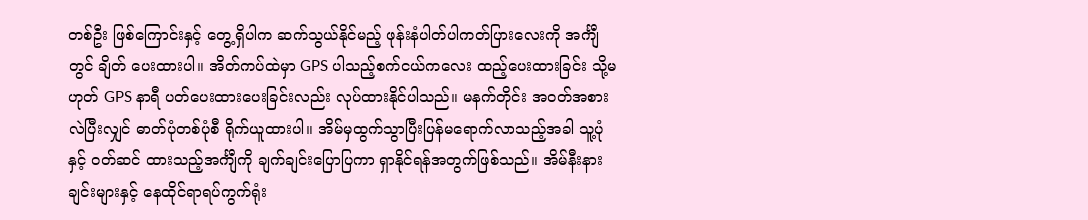တစ်ဦး ဖြစ်ကြောင်းနှင့် တွေ့ရှိပါက ဆက်သွယ်နိုင်မည့် ဖုန်းနံပါတ်ပါကတ်ပြားလေးကို အင်္ကျီတွင် ချိတ် ပေးထားပါ။ အိတ်ကပ်ထဲမှာ GPS ပါသည့်စက်ငယ်ကလေး ထည့်ပေးထားခြင်း သို့မဟုတ် GPS နာရီ ပတ်ပေးထားပေးခြင်းလည်း လုပ်ထားနိုင်ပါသည်။ မနက်တိုင်း အဝတ်အစားလဲပြီးလျှင် ဓာတ်ပုံတစ်ပုံစီ ရိုက်ယူထားပါ။ အိမ်မှထွက်သွာပြီးပြန်မရောက်လာသည့်အခါ သူ့ပုံ နှင့် ဝတ်ဆင် ထားသည့်အင်္ကျီကို ချက်ချင်းပြောပြကာ ရှာနိုင်ရန်အတွက်ဖြစ်သည်။ အိမ်နီးနားချင်းများနှင့် နေထိုင်ရာရပ်ကွက်ရုံး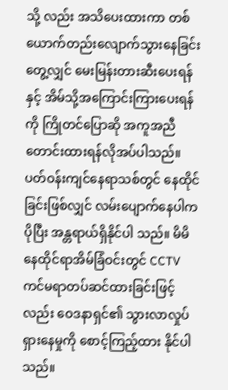သို့ လည်း အသိပေးထားကာ တစ်ယောက်တည်းလျောက်သွားနေခြင်း တွေ့လျှင် မေးမြန်းတားဆီးပေးရန်နှင့် အိမ်သို့အကြောင်းကြားပေးရန်ကို ကြိုတင်ပြောဆို အကူအညီတောင်းထားရန်လိုအပ်ပါသည်။ ပတ်ဝန်းကျင်နေရာသစ်တွင် နေထိုင်ခြင်းဖြစ်လျှင် လမ်းပျောက်နေပါက ပိုပြီး အန္တရာယ်ရှိနိုင်ပါ သည်။ မိမိနေထိုင်ရာအိမ်ခြံဝင်းတွင် CCTV ကင်မရာတပ်ဆင်ထားခြင်းဖြင့်လည်း ဝေဒနာရှင်၏ သွားလာလှုပ်ရှားနေမှုကို စောင့်ကြည့်ထား နိုင်ပါသည်။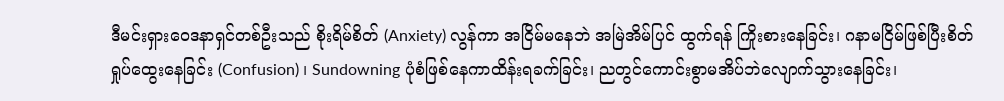ဒီမင်းရှားဝေဒနာရှင်တစ်ဦးသည် စိုးရိမ်စိတ် (Anxiety) လွန်ကာ အငြိမ်မနေဘဲ အမြဲအိမ်ပြင် ထွက်ရန် ကြိုးစားနေခြင်း၊ ဂနာမငြိမ်ဖြစ်ပြီးစိတ်ရှုပ်ထွေးနေခြင်း (Confusion) ၊ Sundowning ပုံစံဖြစ်နေကာထိန်းရခက်ခြင်း၊ ညတွင်ကောင်းစွာမအိပ်ဘဲလျောက်သွားနေခြင်း၊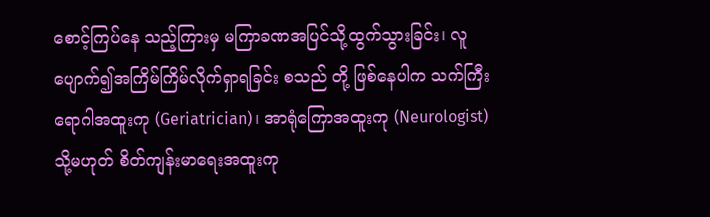စောင့်ကြပ်နေ သည့်ကြားမှ မကြာခဏအပြင်သို့ထွက်သွားခြင်း၊ လူပျောက်၍အကြိမ်ကြိမ်လိုက်ရှာရခြင်း စသည် တို့ ဖြစ်နေပါက သက်ကြီးရောဂါအထူးကု (Geriatrician)၊ အာရုံကြောအထူးကု (Neurologist) သို့မဟုတ် စိတ်ကျန်းမာရေးအထူးကု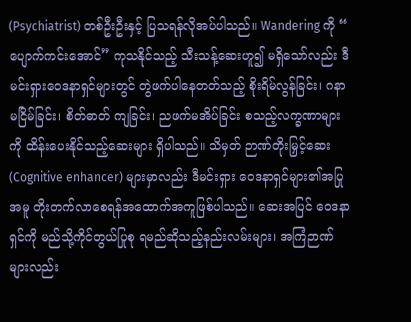(Psychiatrist) တစ်ဦးဦးနှင့် ပြသရန်လိုအပ်ပါသည်။ Wandering ကို “ ပျောက်ကင်းအောင်” ကုသနိုင်သည့် သီးသန့်ဆေးဟူ၍ မရှိသော်လည်း ဒီမင်းရှားဝေဒနာရှင်များတွင် တွဲဖက်ပါနေတတ်သည့် စိုးရိမ်လွန်ခြင်း၊ ဂနာမငြိမ်ခြင်း၊ စိတ်ဓာတ် ကျခြင်း၊ ညဖက်မအိပ်ခြင်း စသည့်လက္ခဏာများကို ထိန်းပေးနိုင်သည့်ဆေးများ ရှိပါသည်။ သိမှတ် ဉာဏ်တိုးမြှင့်ဆေး (Cognitive enhancer) များမှာလည်း ဒီမင်းရှား ဝေဒနာရှင်များ၏အပြုအမူ တိုးတက်လာစေရန်အထောက်အကူဖြစ်ပါသည်။ ဆေးအပြင် ဝေဒနာရှင်ကို မည်သို့ကိုင်တွယ်ပြုစု ရမည်ဆိုသည့်နည်းလမ်းများ၊ အကြံဉာဏ်များလည်း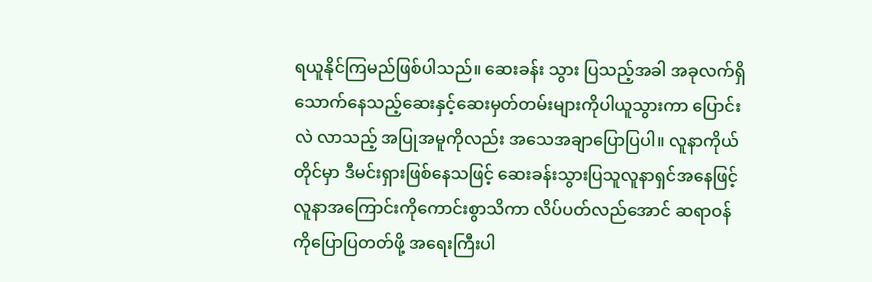ရယူနိုင်ကြမည်ဖြစ်ပါသည်။ ဆေးခန်း သွား ပြသည့်အခါ အခုလက်ရှိသောက်နေသည့်ဆေးနှင့်ဆေးမှတ်တမ်းများကိုပါယူသွားကာ ပြောင်းလဲ လာသည့် အပြုအမူကိုလည်း အသေအချာပြောပြပါ။ လူနာကိုယ်တိုင်မှာ ဒီမင်းရှားဖြစ်နေသဖြင့် ဆေးခန်းသွားပြသူလူနာရှင်အနေဖြင့် လူနာအကြောင်းကိုကောင်းစွာသိကာ လိပ်ပတ်လည်အောင် ဆရာဝန်ကိုပြောပြတတ်ဖို့ အရေးကြီးပါ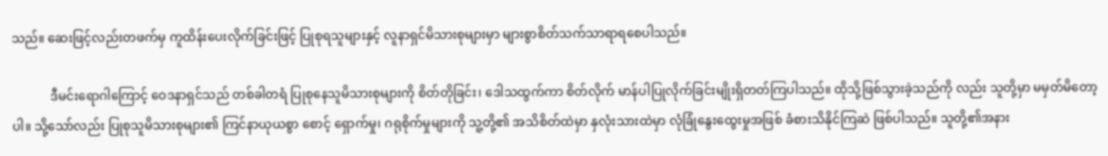သည်။ ဆေးဖြင့်လည်းတဖက်မှ ကူထိန်းပေးလိုက်ခြင်းဖြင့် ပြုစုရသူများနှင့် လူနာရှင်မိသားစုများမှာ များစွာစိတ်သက်သာရာရစေပါသည်။

            ဒီမင်းရောဂါကြောင့် ဝေဒနာရှင်သည် တစ်ခါတရံ ပြုစုနေသူမိသားစုများကို စိတ်တိုခြင်း၊ ဒေါသထွက်ကာ စိတ်လိုက် မာန်ပါပြုလိုက်ခြင်းမျိုးရှိတတ်ကြပါသည်။ ထိုသို့ဖြစ်သွားခဲ့သည်ကို လည်း သူတို့မှာ မမှတ်မိတော့ပါ။ သို့သော်လည်း ပြုစုသူမိသားစုများ၏ ကြင်နာယုယစွာ စောင့် ရှောက်မှု၊ ဂရုစိုက်မှုများကို သူ့တို့၏ အသိစိတ်ထဲမှာ နှလုံးသားထဲမှာ လုံခြုံနွေးထွေးမှုအဖြစ် ခံစားသိနိုင်ကြဆဲ ဖြစ်ပါသည်။ သူတို့၏အနား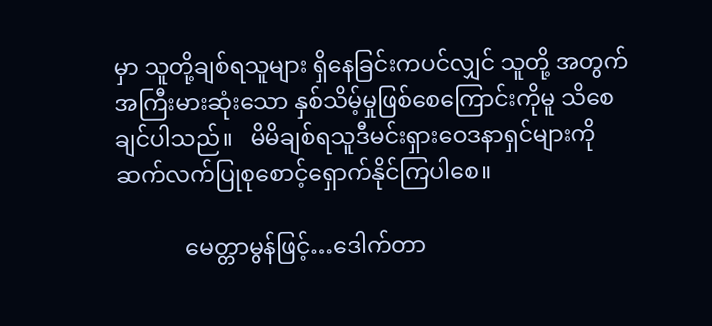မှာ သူတို့ချစ်ရသူများ ရှိနေခြင်းကပင်လျှင် သူတို့ အတွက် အကြီးမားဆုံးသော နှစ်သိမ့်မှုဖြစ်စေကြောင်းကိုမူ သိစေချင်ပါသည်။   မိမိချစ်ရသူဒီမင်းရှားဝေဒနာရှင်များကိုဆက်လက်ပြုစုစောင့်ရှောက်နိုင်ကြပါစေ။

            မေတ္တာမွန်ဖြင့်…ဒေါက်တာ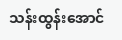သန်းထွန်းအောင်